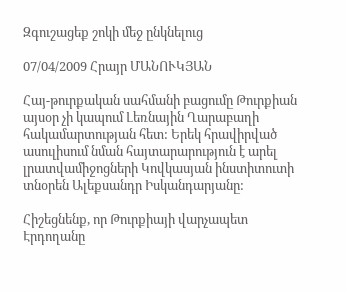Զգուշացեք շոկի մեջ ընկնելուց

07/04/2009 Հրայր ՄԱՆՈՒԿՅԱՆ

Հայ-թուրքական սահմանի բացումը Թուրքիան այսօր չի կապում Լեռնային Ղարաբաղի հակամարտության հետ: Երեկ հրավիրված ասուլիսում նման հայտարարություն է արել լրատվամիջոցների Կովկասյան ինստիտուտի տնօրեն Ալեքսանդր Իսկանդարյանը:

Հիշեցնենք, որ Թուրքիայի վարչապետ Էրդողանը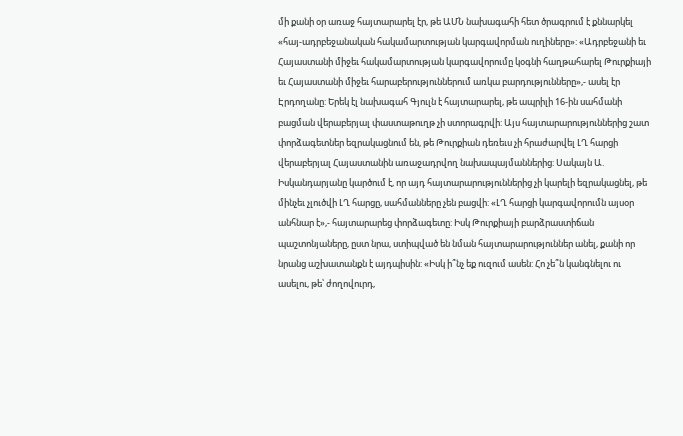մի քանի օր առաջ հայտարարել էր, թե ԱՄՆ նախագահի հետ ծրագրում է քննարկել «հայ-ադրբեջանական հակամարտության կարգավորման ուղիները»: «Ադրբեջանի եւ Հայաստանի միջեւ հակամարտության կարգավորումը կօգնի հաղթահարել Թուրքիայի եւ Հայաստանի միջեւ հարաբերություններում առկա բարդությունները»,- ասել էր Էրդողանը: Երեկ էլ նախագահ Գյուլն է հայտարարել, թե ապրիլի 16-ին սահմանի բացման վերաբերյալ փաստաթուղթ չի ստորագրվի: Այս հայտարարություններից շատ փորձագետներ եզրակացնում են, թե Թուրքիան դեռեւս չի հրաժարվել ԼՂ հարցի վերաբերյալ Հայաստանին առաջադրվող նախապայմաններից: Սակայն Ա. Իսկանդարյանը կարծում է, որ այդ հայտարարություններից չի կարելի եզրակացնել, թե մինչեւ չլուծվի ԼՂ հարցը, սահմանները չեն բացվի: «ԼՂ հարցի կարգավորումն այսօր անհնար է»,- հայտարարեց փորձագետը: Իսկ Թուրքիայի բարձրաստիճան պաշտոնյաները, ըստ նրա, ստիպված են նման հայտարարություններ անել, քանի որ նրանց աշխատանքն է այդպիսին: «Իսկ ի՞նչ եք ուզում ասեն: Հո չե՞ն կանգնելու ու ասելու, թե՝ ժողովուրդ,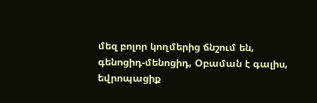մեզ բոլոր կողմերից ճնշում են, գենոցիդ-մենոցիդ, Օբաման է գալիս, եվրոպացիք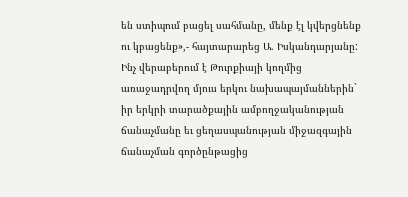են ստիպում բացել սահմանը, մենք էլ կվերցնենք ու կբացենք»,- հայտարարեց Ա. Իսկանդարյանը: Ինչ վերաբերում է Թուրքիայի կողմից առաջադրվող մյուս երկու նախապայմաններին` իր երկրի տարածքային ամբողջականության ճանաչմանը եւ ցեղասպանության միջազգային ճանաչման գործընթացից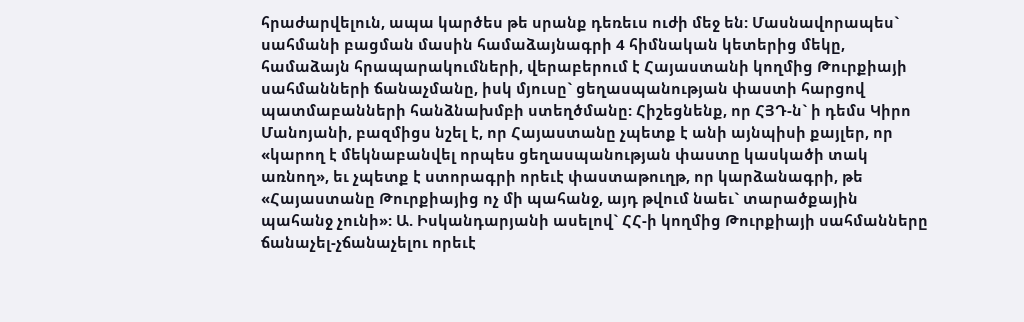հրաժարվելուն, ապա կարծես թե սրանք դեռեւս ուժի մեջ են: Մասնավորապես` սահմանի բացման մասին համաձայնագրի 4 հիմնական կետերից մեկը, համաձայն հրապարակումների, վերաբերում է Հայաստանի կողմից Թուրքիայի սահմանների ճանաչմանը, իսկ մյուսը` ցեղասպանության փաստի հարցով պատմաբանների հանձնախմբի ստեղծմանը: Հիշեցնենք, որ ՀՅԴ-ն` ի դեմս Կիրո Մանոյանի, բազմիցս նշել է, որ Հայաստանը չպետք է անի այնպիսի քայլեր, որ «կարող է մեկնաբանվել որպես ցեղասպանության փաստը կասկածի տակ առնող», եւ չպետք է ստորագրի որեւէ փաստաթուղթ, որ կարձանագրի, թե «Հայաստանը Թուրքիայից ոչ մի պահանջ, այդ թվում նաեւ` տարածքային պահանջ չունի»: Ա. Իսկանդարյանի ասելով` ՀՀ-ի կողմից Թուրքիայի սահմանները ճանաչել-չճանաչելու որեւէ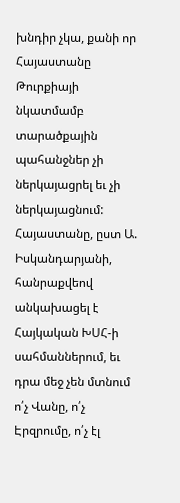խնդիր չկա, քանի որ Հայաստանը Թուրքիայի նկատմամբ տարածքային պահանջներ չի ներկայացրել եւ չի ներկայացնում: Հայաստանը, ըստ Ա. Իսկանդարյանի, հանրաքվեով անկախացել է Հայկական ԽՍՀ-ի սահմաններում, եւ դրա մեջ չեն մտնում ո՛չ Վանը, ո՛չ Էրզրումը, ո՛չ էլ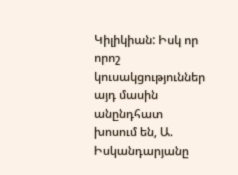Կիլիկիան: Իսկ որ որոշ կուսակցություններ այդ մասին անընդհատ խոսում են, Ա. Իսկանդարյանը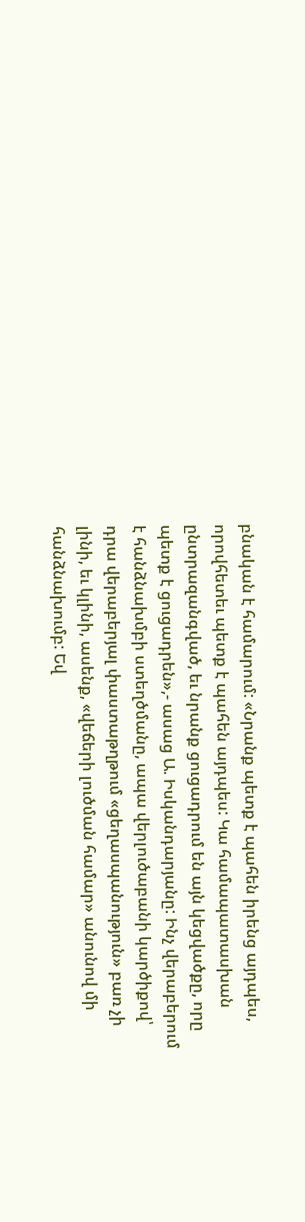բնական է համարում: «Նրանք պետք է պահեն իրենց այդպես, որովհետեւ պետք է պահեն այդպես: Կա համապատասխան ընտրազանգված, եւ նրանք ցուցադրում են այն կեցվածքը, որը պետք է ցուցադրեն»,- ասաց Ա. Իսկանդարյանը: Ինչ վերաբերում է հանձնախմբի ստեղծմանը, ապա վերլուծաբանի կարծիքով՝ դրա վերաբերյալ փաստաթղթում «ցեղասպանություն» բառ չի լինի, եւ կլինի, ասենք, «վեճերի լուծման համար» անունով մի հանձնախումբ: Եվ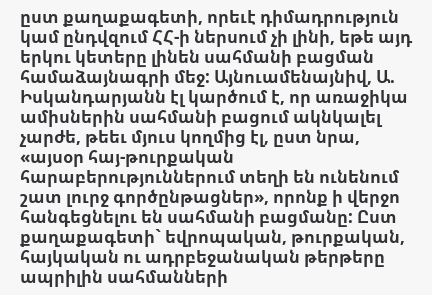ըստ քաղաքագետի, որեւէ դիմադրություն կամ ընդվզում ՀՀ-ի ներսում չի լինի, եթե այդ երկու կետերը լինեն սահմանի բացման համաձայնագրի մեջ: Այնուամենայնիվ, Ա. Իսկանդարյանն էլ կարծում է, որ առաջիկա ամիսներին սահմանի բացում ակնկալել չարժե, թեեւ մյուս կողմից էլ, ըստ նրա, «այսօր հայ-թուրքական հարաբերություններում տեղի են ունենում շատ լուրջ գործընթացներ», որոնք ի վերջո հանգեցնելու են սահմանի բացմանը: Ըստ քաղաքագետի` եվրոպական, թուրքական, հայկական ու ադրբեջանական թերթերը ապրիլին սահմանների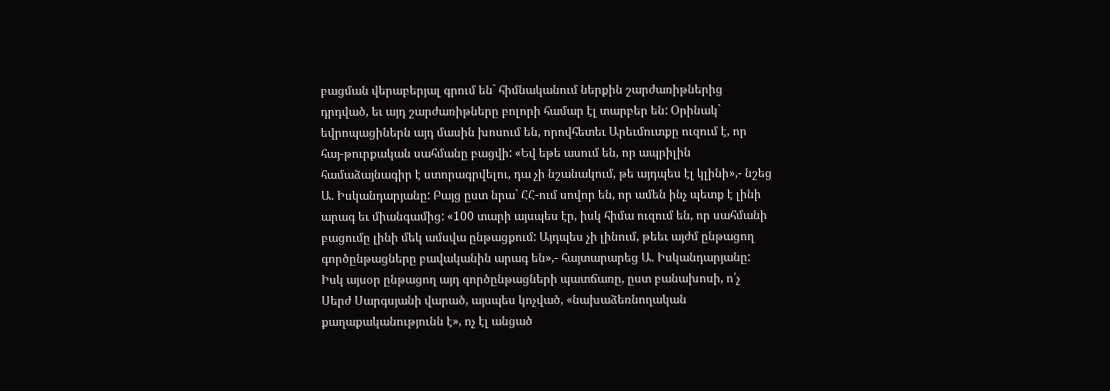բացման վերաբերյալ գրում են` հիմնականում ներքին շարժառիթներից դրդված, եւ այդ շարժառիթները բոլորի համար էլ տարբեր են: Օրինակ` եվրոպացիներն այդ մասին խոսում են, որովհետեւ Արեւմուտքը ուզում է, որ հայ-թուրքական սահմանը բացվի: «Եվ եթե ասում են, որ ապրիլին համաձայնագիր է ստորագրվելու, դա չի նշանակում, թե այդպես էլ կլինի»,- նշեց Ա. Իսկանդարյանը: Բայց ըստ նրա` ՀՀ-ում սովոր են, որ ամեն ինչ պետք է լինի արագ եւ միանգամից: «100 տարի այսպես էր, իսկ հիմա ուզում են, որ սահմանի բացումը լինի մեկ ամսվա ընթացքում: Այդպես չի լինում, թեեւ այժմ ընթացող գործընթացները բավականին արագ են»,- հայտարարեց Ա. Իսկանդարյանը: Իսկ այսօր ընթացող այդ գործընթացների պատճառը, ըստ բանախոսի, ո՛չ Սերժ Սարգսյանի վարած, այսպես կոչված, «նախաձեռնողական քաղաքականությունն է», ոչ էլ անցած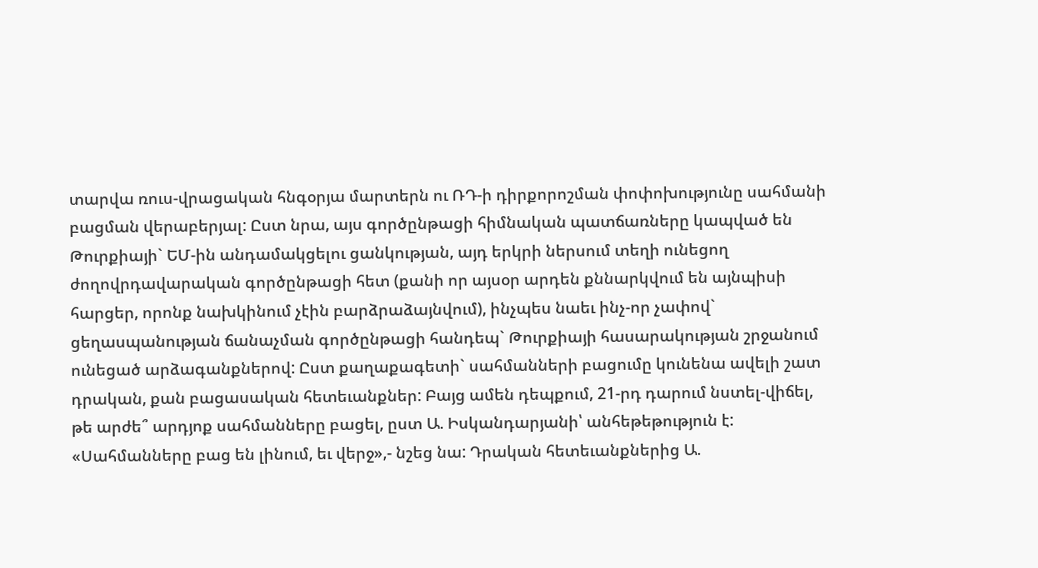տարվա ռուս-վրացական հնգօրյա մարտերն ու ՌԴ-ի դիրքորոշման փոփոխությունը սահմանի բացման վերաբերյալ: Ըստ նրա, այս գործընթացի հիմնական պատճառները կապված են Թուրքիայի` ԵՄ-ին անդամակցելու ցանկության, այդ երկրի ներսում տեղի ունեցող ժողովրդավարական գործընթացի հետ (քանի որ այսօր արդեն քննարկվում են այնպիսի հարցեր, որոնք նախկինում չէին բարձրաձայնվում), ինչպես նաեւ ինչ-որ չափով` ցեղասպանության ճանաչման գործընթացի հանդեպ` Թուրքիայի հասարակության շրջանում ունեցած արձագանքներով: Ըստ քաղաքագետի` սահմանների բացումը կունենա ավելի շատ դրական, քան բացասական հետեւանքներ: Բայց ամեն դեպքում, 21-րդ դարում նստել-վիճել, թե արժե՞ արդյոք սահմանները բացել, ըստ Ա. Իսկանդարյանի՝ անհեթեթություն է: «Սահմանները բաց են լինում, եւ վերջ»,- նշեց նա: Դրական հետեւանքներից Ա.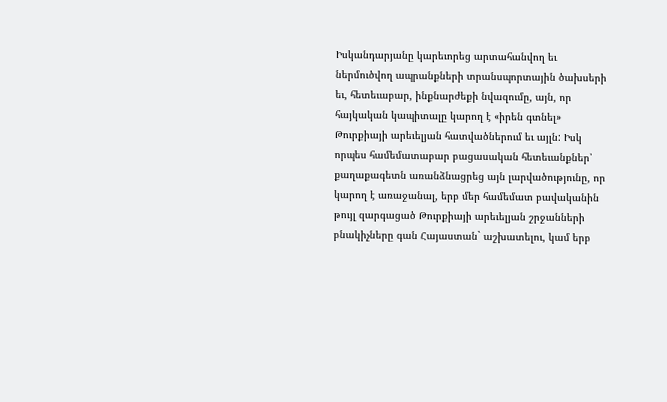Իսկանդարյանը կարեւորեց արտահանվող եւ ներմուծվող ապրանքների տրանսպորտային ծախսերի եւ, հետեւաբար, ինքնարժեքի նվազումը, այն, որ հայկական կապիտալը կարող է «իրեն գտնել» Թուրքիայի արեւելյան հատվածներում եւ այլն: Իսկ որպես համեմատաբար բացասական հետեւանքներ՝ քաղաքագետն առանձնացրեց այն լարվածությունը, որ կարող է առաջանալ, երբ մեր համեմատ բավականին թույլ զարգացած Թուրքիայի արեւելյան շրջանների բնակիչները գան Հայաստան` աշխատելու, կամ երբ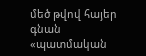մեծ թվով հայեր գնան «պատմական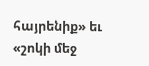հայրենիք» եւ «շոկի մեջ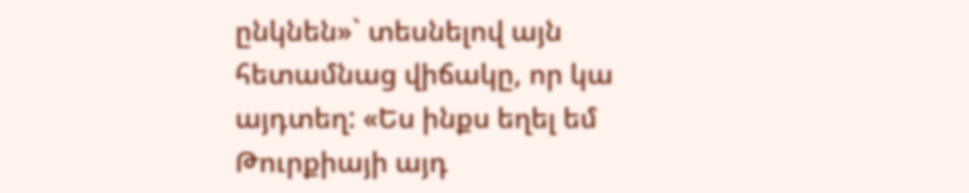ընկնեն»` տեսնելով այն հետամնաց վիճակը, որ կա այդտեղ: «Ես ինքս եղել եմ Թուրքիայի այդ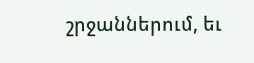շրջաններում, եւ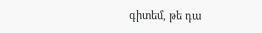գիտեմ, թե դա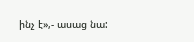ինչ է»,- ասաց նա: